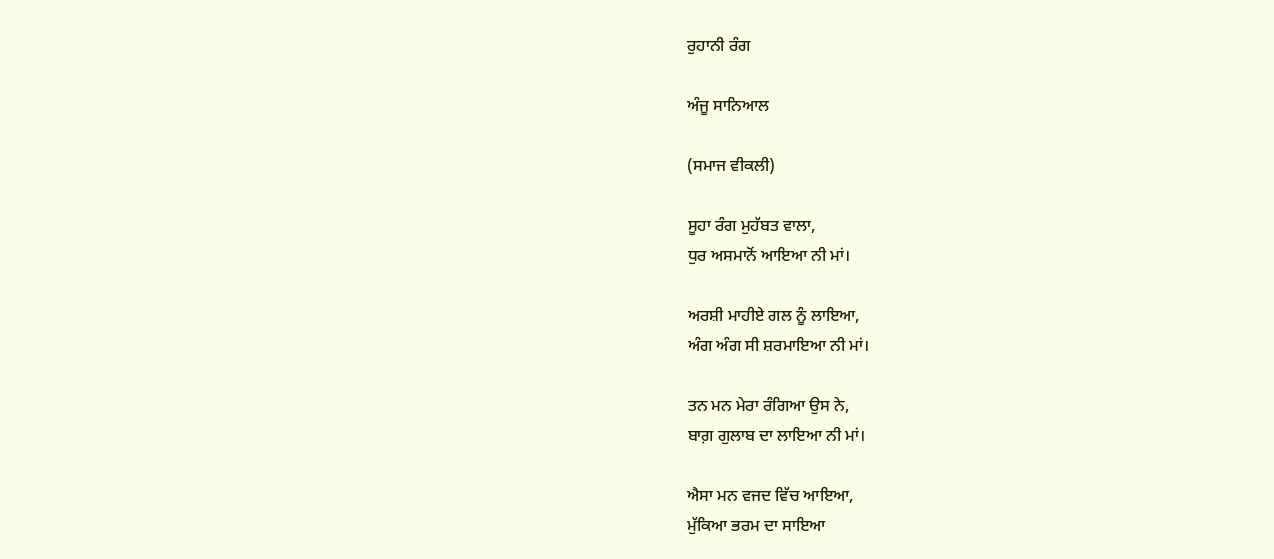ਰੁਹਾਨੀ ਰੰਗ

ਅੰਜੂ ਸਾਨਿਆਲ

(ਸਮਾਜ ਵੀਕਲੀ)

ਸੂਹਾ ਰੰਗ ਮੁਹੱਬਤ ਵਾਲਾ,
ਧੁਰ ਅਸਮਾਨੋਂ ਆਇਆ ਨੀ ਮਾਂ।

ਅਰਸ਼ੀ ਮਾਹੀਏ ਗਲ ਨੂੰ ਲਾਇਆ,
ਅੰਗ ਅੰਗ ਸੀ ਸ਼ਰਮਾਇਆ ਨੀ ਮਾਂ।

ਤਨ ਮਨ ਮੇਰਾ ਰੰਗਿਆ ਉਸ ਨੇ,
ਬਾਗ਼ ਗੁਲਾਬ ਦਾ ਲਾਇਆ ਨੀ ਮਾਂ।

ਐਸਾ ਮਨ ਵਜਦ ਵਿੱਚ ਆਇਆ,
ਮੁੱਕਿਆ ਭਰਮ ਦਾ ਸਾਇਆ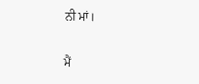ਨੀ ਮਾਂ।

ਮੈਂ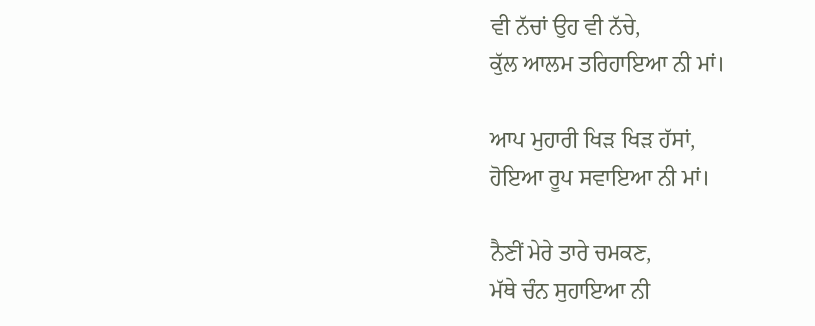ਵੀ ਨੱਚਾਂ ਉਹ ਵੀ ਨੱਚੇ,
ਕੁੱਲ ਆਲਮ ਤਰਿਹਾਇਆ ਨੀ ਮਾਂ।

ਆਪ ਮੁਹਾਰੀ ਖਿੜ ਖਿੜ ਹੱਸਾਂ,
ਹੋਇਆ ਰੂਪ ਸਵਾਇਆ ਨੀ ਮਾਂ।

ਨੈਣੀਂ ਮੇਰੇ ਤਾਰੇ ਚਮਕਣ,
ਮੱਥੇ ਚੰਨ ਸੁਹਾਇਆ ਨੀ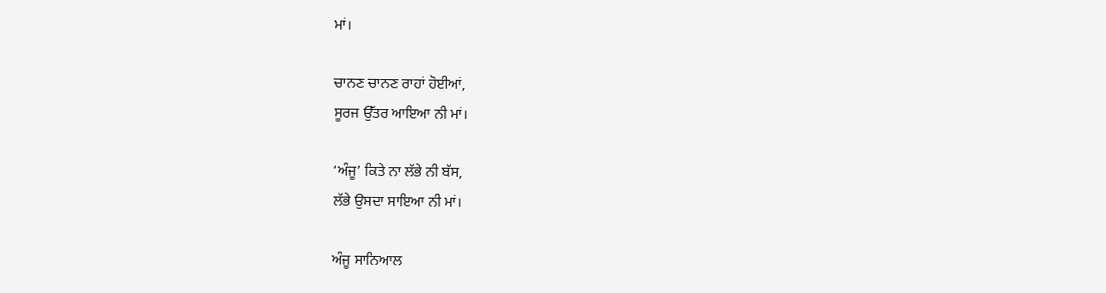ਮਾਂ।

ਚਾਨਣ ਚਾਨਣ ਰਾਹਾਂ ਹੋਈਆਂ,
ਸੂਰਜ ਉੱਤਰ ਆਇਆ ਨੀ ਮਾਂ।

‘ਅੰਜੂ’ ਕਿਤੇ ਨਾ ਲੱਭੇ ਨੀ ਬੱਸ,
ਲੱਭੇ ਉਸਦਾ ਸਾਇਆ ਨੀ ਮਾਂ।

ਅੰਜੂ ਸਾਨਿਆਲ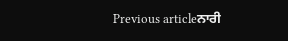Previous articleਨਾਰੀ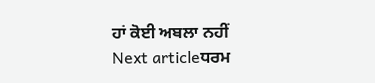ਹਾਂ ਕੋਈ ਅਬਲਾ ਨਹੀਂ
Next articleਧਰਮ